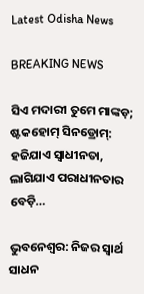Latest Odisha News

BREAKING NEWS

ସିଏ ମଦାରୀ ତୁମେ ମାଙ୍କଡ଼; ଷ୍ଟକହୋମ୍ ସିନଡ୍ରୋମ୍: ହଜିଯାଏ ସ୍ୱାଧୀନତା, ଲାଗିଯାଏ ପରାଧୀନତାର ବେଡ଼ି…

ଭୁବନେଶ୍ୱର: ନିଜର ସ୍ୱାର୍ଥ ସାଧନ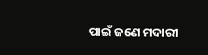ପାଇଁ ଜଣେ ମଦାରୀ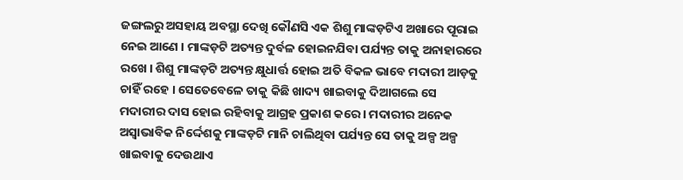ଜଙ୍ଗଲରୁ ଅସହାୟ ଅବସ୍ଥା ଦେଖି କୌଣସି ଏକ ଶିଶୁ ମାଙ୍କଡ଼ଟିଏ ଅଖାରେ ପୂରାଇ ନେଇ ଆଣେ । ମାଙ୍କଡ଼ଟି ଅତ୍ୟନ୍ତ ଦୁର୍ବଳ ହୋଇନଯିବା ପର୍ଯ୍ୟନ୍ତ ତାକୁ ଅନାହାରରେ ରଖେ । ଶିଶୁ ମାଙ୍କଡ଼ଟି ଅତ୍ୟନ୍ତ କ୍ଷୁଧାର୍ତ୍ତ ହୋଇ ଅତି ବିକଳ ଭାବେ ମଦାରୀ ଆଡ଼କୁ ଚାହିଁ ରହେ । ସେତେବେଳେ ତାକୁ କିଛି ଖାଦ୍ୟ ଖାଇବାକୁ ଦିଆଗଲେ ସେ ମଦାରୀର ଦାସ ହୋଇ ରହିବାକୁ ଆଗ୍ରହ ପ୍ରକାଶ କରେ । ମଦାରୀର ଅନେକ ଅସ୍ୱାଭାବିକ ନିର୍ଦ୍ଦେଶକୁ ମାଙ୍କଡ଼ଟି ମାନି ଚାଲିଥିବା ପର୍ଯ୍ୟନ୍ତ ସେ ତାକୁ ଅଳ୍ପ ଅଳ୍ପ ଖାଇବାକୁ ଦେଉଥାଏ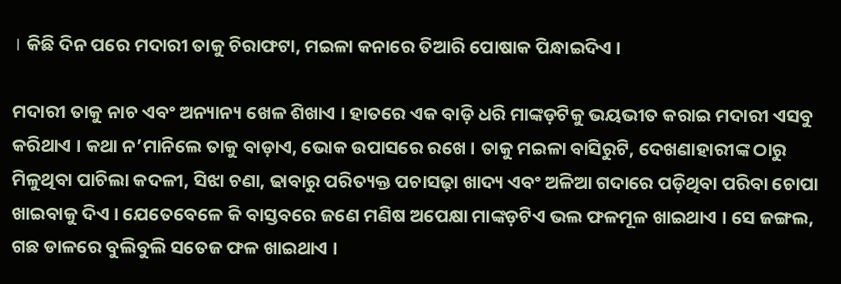। କିଛି ଦିନ ପରେ ମଦାରୀ ତାକୁ ଚିରାଫଟା, ମଇଳା କନାରେ ତିଆରି ପୋଷାକ ପିନ୍ଧାଇଦିଏ ।

ମଦାରୀ ତାକୁ ନାଚ ଏବଂ ଅନ୍ୟାନ୍ୟ ଖେଳ ଶିଖାଏ । ହାତରେ ଏକ ବାଡ଼ି ଧରି ମାଙ୍କଡ଼ଟିକୁ ଭୟଭୀତ କରାଇ ମଦାରୀ ଏସବୁ କରିଥାଏ । କଥା ନ’ମାନିଲେ ତାକୁ ବାଡ଼ାଏ, ଭୋକ ଉପାସରେ ରଖେ । ତାକୁ ମଇଳା ବାସିରୁଟି, ଦେଖଣାହାରୀଙ୍କ ଠାରୁ ମିଳୁଥିବା ପାଚିଲା କଦଳୀ, ସିଝା ଚଣା, ଢାବାରୁ ପରିତ୍ୟକ୍ତ ପଚାସଢ଼ା ଖାଦ୍ୟ ଏବଂ ଅଳିଆ ଗଦାରେ ପଡ଼ିଥିବା ପରିବା ଚୋପା ଖାଇବାକୁ ଦିଏ । ଯେତେବେଳେ କି ବାସ୍ତବରେ ଜଣେ ମଣିଷ ଅପେକ୍ଷା ମାଙ୍କଡ଼ଟିଏ ଭଲ ଫଳମୂଳ ଖାଇଥାଏ । ସେ ଜଙ୍ଗଲ, ଗଛ ଡାଳରେ ବୁଲିବୁଲି ସତେଜ ଫଳ ଖାଇଥାଏ ।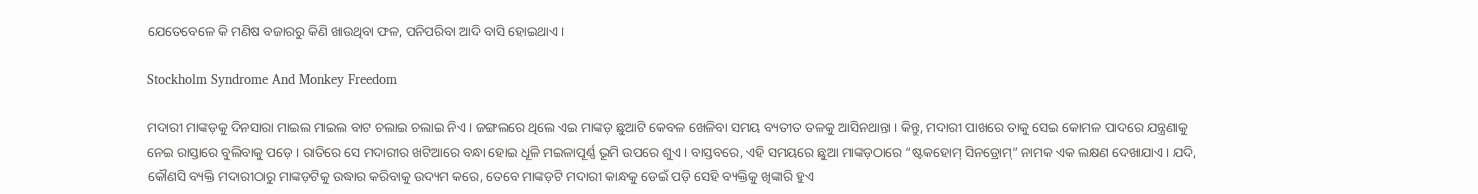ଯେତେବେଳେ କି ମଣିଷ ବଜାରରୁ କିଣି ଖାଉଥିବା ଫଳ, ପନିପରିବା ଆଦି ବାସି ହୋଇଥାଏ ।

Stockholm Syndrome And Monkey Freedom

ମଦାରୀ ମାଙ୍କଡ଼କୁ ଦିନସାରା ମାଇଲ ମାଇଲ ବାଟ ଚଲାଇ ଚଲାଇ ନିଏ । ଜଙ୍ଗଲରେ ଥିଲେ ଏଇ ମାଙ୍କଡ଼ ଛୁଆଟି କେବଳ ଖେଳିବା ସମୟ ବ୍ୟତୀତ ତଳକୁ ଆସିନଥାନ୍ତା । କିନ୍ତୁ, ମଦାରୀ ପାଖରେ ତାକୁ ସେଇ କୋମଳ ପାଦରେ ଯନ୍ତ୍ରଣାକୁ ନେଇ ରାସ୍ତାରେ ବୁଲିବାକୁ ପଡ଼େ । ରାତିରେ ସେ ମଦାରୀର ଖଟିଆରେ ବନ୍ଧା ହୋଇ ଧୂଳି ମଇଳାପୂର୍ଣ୍ଣ ଭୂମି ଉପରେ ଶୁଏ । ବାସ୍ତବରେ, ଏହି ସମୟରେ ଛୁଆ ମାଙ୍କଡ଼ଠାରେ “ଷ୍ଟକହୋମ୍ ସିନଡ୍ରୋମ୍” ନାମକ ଏକ ଲକ୍ଷଣ ଦେଖାଯାଏ । ଯଦି, କୌଣସି ବ୍ୟକ୍ତି ମଦାରୀଠାରୁ ମାଙ୍କଡ଼ଟିକୁ ଉଦ୍ଧାର କରିବାକୁ ଉଦ୍ୟମ କରେ, ତେବେ ମାଙ୍କଡ଼ଟି ମଦାରୀ କାନ୍ଧକୁ ଡେଇଁ ପଡ଼ି ସେହି ବ୍ୟକ୍ତିକୁ ଖିଙ୍କାରି ହୁଏ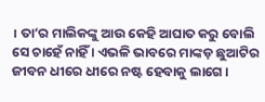। ତା’ର ମାଲିକଙ୍କୁ ଆଉ କେହି ଆଘାତ କରୁ ବୋଲି ସେ ଚାହେଁ ନାହିଁ । ଏଭଳି ଭାବରେ ମାଙ୍କଡ଼ ଛୁଆଟିର ଜୀବନ ଧୀରେ ଧୀରେ ନଷ୍ଟ ହେବାକୁ ଲାଗେ ।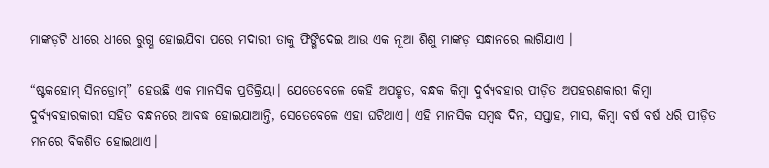ମାଙ୍କଡ଼ଟି ଧୀରେ ଧୀରେ ରୁଗ୍ଣ ହୋଇଯିବା ପରେ ମଦାରୀ ତାକୁ ଫିଙ୍ଗିଦେଇ ଆଉ ଏକ ନୂଆ ଶିଶୁ ମାଙ୍କଡ଼ ସନ୍ଧାନରେ ଲାଗିଯାଏ ।

“ଷ୍ଟକହୋମ୍ ସିନଡ୍ରୋମ୍” ହେଉଛି ଏକ ମାନସିକ ପ୍ରତିକ୍ରିୟା। ଯେତେବେଳେ କେହି ଅପହୃତ, ବନ୍ଧକ କିମ୍ବା ଦୁର୍ବ୍ୟବହାର ପୀଡ଼ିତ ଅପହରଣକାରୀ କିମ୍ବା ଦୁର୍ବ୍ୟବହାରକାରୀ ସହିତ ବନ୍ଧନରେ ଆବଦ୍ଧ ହୋଇଯାଆନ୍ତି, ସେତେବେଳେ ଏହା ଘଟିଥାଏ। ଏହି ମାନସିକ ସମ୍ବଦ୍ଧ ଦିନ, ସପ୍ତାହ, ମାସ, କିମ୍ବା ବର୍ଷ ବର୍ଷ ଧରି ପୀଡ଼ିତ ମନରେ ବିକଶିତ ହୋଇଥାଏ।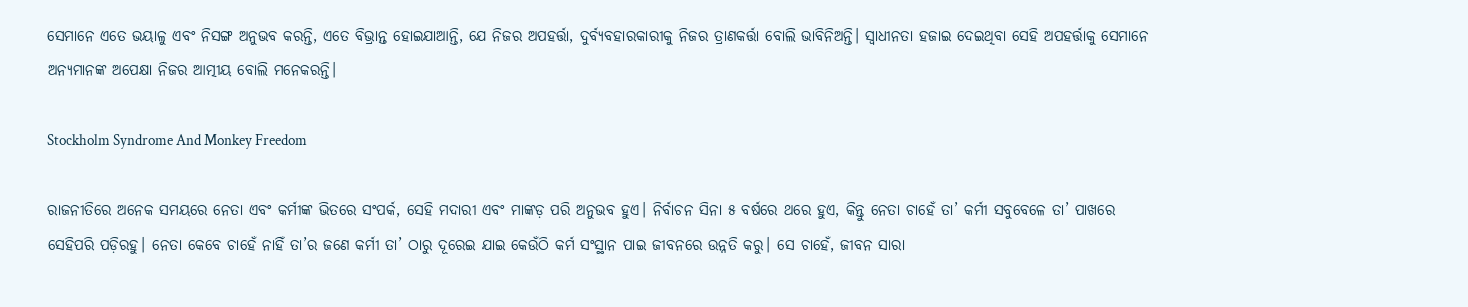ସେମାନେ ଏତେ ଭୟାଳୁ ଏବଂ ନିସଙ୍ଗ ଅନୁଭବ କରନ୍ତି, ଏତେ ବିଭ୍ରାନ୍ତ ହୋଇଯାଆନ୍ତି, ଯେ ନିଜର ଅପହର୍ତ୍ତା, ଦୁର୍ବ୍ୟବହାରକାରୀକୁ ନିଜର ତ୍ରାଣକର୍ତ୍ତା ବୋଲି ଭାବିନିଅନ୍ତି। ସ୍ୱାଧୀନତା ହଜାଇ ଦେଇଥିବା ସେହି ଅପହର୍ତ୍ତାକୁ ସେମାନେ ଅନ୍ୟମାନଙ୍କ ଅପେକ୍ଷା ନିଜର ଆତ୍ମୀୟ ବୋଲି ମନେକରନ୍ତି।

Stockholm Syndrome And Monkey Freedom

ରାଜନୀତିରେ ଅନେକ ସମୟରେ ନେତା ଏବଂ କର୍ମୀଙ୍କ ଭିତରେ ସଂପର୍କ, ସେହି ମଦାରୀ ଏବଂ ମାଙ୍କଡ଼ ପରି ଅନୁଭବ ହୁଏ। ନିର୍ବାଚନ ସିନା ୫ ବର୍ଷରେ ଥରେ ହୁଏ, କିନ୍ତୁ ନେତା ଚାହେଁ ତା’ କର୍ମୀ ସବୁବେଳେ ତା’ ପାଖରେ ସେହିପରି ପଡ଼ିରହୁ। ନେତା କେବେ ଚାହେଁ ନାହିଁ ତା’ର ଜଣେ କର୍ମୀ ତା’ ଠାରୁ ଦୂରେଇ ଯାଇ କେଉଁଠି କର୍ମ ସଂସ୍ଥାନ ପାଇ ଜୀବନରେ ଉନ୍ନତି କରୁ। ସେ ଚାହେଁ, ଜୀବନ ସାରା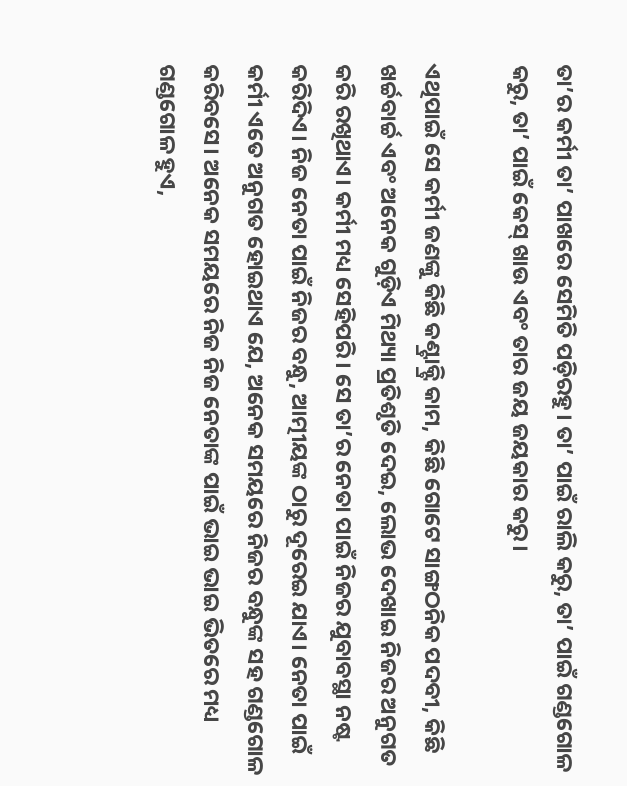ତା’ର କର୍ମୀ ତା’ ପାଖରେ ସେମିତି ପଡ଼ିରହୁ। ତା’ ପାଇଁ ରାଲି କରୁ, ତା’ ପାଇଁ ଗଣ୍ଡଗୋଳ କରୁ, ତା’ ପାଇଁ କେସ୍ ଖାଉ ଏବଂ ତାର ଜୟ ଜୟକାର କରୁ।

ଏଥିପାଇଁ ସେ କର୍ମୀ ଜଣଙ୍କୁ କିଛି କଣ୍ଟ୍ରାକ୍ଟ୍ରି କାମ, କିଛି ଗୋଟେ ସାଙ୍ଗଠନିକ ପଦବୀ, କିଛି ଖର୍ଚ୍ଚବାର୍ଚ୍ଚ ଏବଂ ଅନେକ ଗୁଡ଼ିଏ ମିଥ୍ୟା ପ୍ରତିଶୃତି ଦେଇ, ଲୋଭ ଦେଖାଇ ନିଜର ଅନୁଗତ କରି ରଖିଥାଏ। କର୍ମୀ ମଧ୍ୟ ସେହିପରି। ସେ ତା’ର ନେତା ପାଇଁ ନିଜର ଯୁବାବସ୍ଥା ନଷ୍ଟ କରିଦିଏ। ନିଜ ନେତା ପାଇଁ ନିଜର ବନ୍ଧୁ, ଆତ୍ମୀୟଙ୍କ ଠାରୁ ଦୂରେଇ ଯାଏ। ନେତା ପାଇଁ କର୍ମୀ ଏତେ ଅନୁଗତ ହୋଇଥାଏ ଯେ, ଅନେକ ସମୟରେ ନିଜର ବନ୍ଧୁଙ୍କ ସହ ଗଣ୍ଡଗୋଳ କରିବସେ। ଅନେକ ସମୟରେ ନିଜ ନିଜ ନେତାଙ୍କ ପାଇଁ ଭାଇ ଭାଇ ଭିତରେ ମଧ୍ୟ ଗଣ୍ଡଗୋଳ ହୁଏ,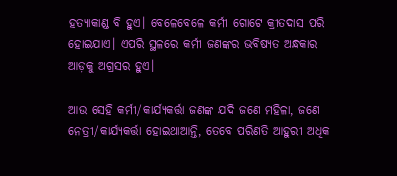ହତ୍ୟାକାଣ୍ଡ ବି ହୁଏ। ବେଳେବେଳେ କର୍ମୀ ଗୋଟେ କ୍ରୀତଦାସ ପରି ହୋଇଯାଏ। ଏପରି ସ୍ଥଳରେ କର୍ମୀ ଜଣଙ୍କର ଭବିଷ୍ୟତ ଅନ୍ଧକାର ଆଡ଼କୁ ଅଗ୍ରସର ହୁଏ।

ଆଉ ସେହି କର୍ମୀ/କାର୍ଯ୍ୟକର୍ତ୍ତା ଜଣଙ୍କ ଯଦି ଜଣେ ମହିଳା, ଜଣେ ନେତ୍ରୀ/କାର୍ଯ୍ୟକର୍ତ୍ତା ହୋଇଥାଆନ୍ତି, ତେବେ ପରିଣତି ଆହୁରୀ ଅଧିକ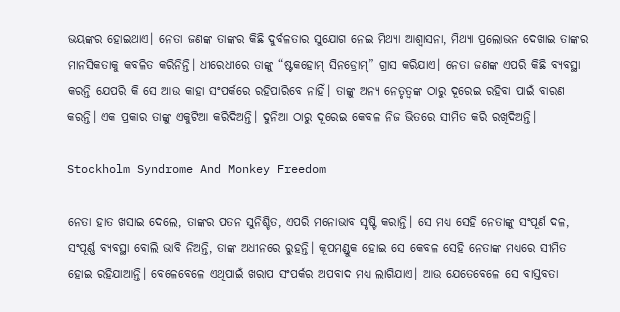ଭୟଙ୍କର ହୋଇଥାଏ। ନେତା ଜଣଙ୍କ ତାଙ୍କର କିଛି ଦୁର୍ବଳତାର ସୁଯୋଗ ନେଇ ମିଥ୍ୟା ଆଶ୍ୱାସନା, ମିଥ୍ୟା ପ୍ରଲୋଭନ ଦେଖାଇ ତାଙ୍କର ମାନସିକତାକୁ କବଳିତ କରିନିନ୍ତି। ଧୀରେଧୀରେ ତାଙ୍କୁ “ଷ୍ଟକହୋମ୍ ସିନଡ୍ରୋମ୍” ଗ୍ରାସ କରିଯାଏ। ନେତା ଜଣଙ୍କ ଏପରି କିଛି ବ୍ୟବସ୍ଥା କରନ୍ତି ଯେପରି କି ସେ ଆଉ କାହା ସଂପର୍କରେ ରହିପାରିବେ ନାହିଁ। ତାଙ୍କୁ ଅନ୍ୟ ନେତୃତ୍ୱଙ୍କ ଠାରୁ ଦୂରେଇ ରହିବା ପାଇଁ ବାରଣ କରନ୍ତି। ଏକ ପ୍ରକାର ତାଙ୍କୁ ଏକୁଟିଆ କରିଦିଅନ୍ତି। ଦୁନିଆ ଠାରୁ ଦୂରେଇ କେବଳ ନିଜ ଭିତରେ ସୀମିତ କରି ରଖିଦିଅନ୍ତି।

Stockholm Syndrome And Monkey Freedom

ନେତା ହାତ ଖସାଇ ଦେଲେ, ତାଙ୍କର ପତନ ସୁନିଶ୍ଚିତ, ଏପରି ମନୋଭାବ ସୃଷ୍ଟି କରାନ୍ତି। ସେ ମଧ୍ୟ ସେହି ନେତାଙ୍କୁ ସଂପୂର୍ଣ ଦଳ, ସଂପୂର୍ଣ୍ଣ ବ୍ୟବସ୍ଥା ବୋଲି ଭାବି ନିଅନ୍ତି, ତାଙ୍କ ଅଧୀନରେ ରୁହନ୍ତି। କୂପମଣ୍ଡୁକ ହୋଇ ସେ କେବଳ ସେହି ନେତାଙ୍କ ମଧ୍ୟରେ ସୀମିତ ହୋଇ ରହିଯାଆନ୍ତି। ବେଳେବେଳେ ଏଥିପାଇଁ ଖରାପ ସଂପର୍କର ଅପବାଦ ମଧ୍ୟ ଲାଗିଯାଏ। ଆଉ ଯେତେବେଳେ ସେ ବାସ୍ତବତା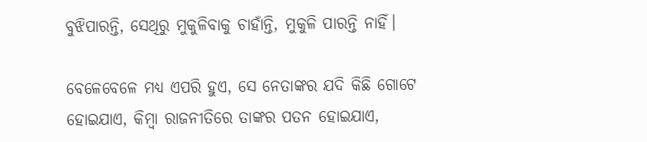ବୁଝିପାରନ୍ତି, ସେଥିରୁ ମୁକୁଳିବାକୁ ଚାହାଁନ୍ତି, ମୁକୁଳି ପାରନ୍ତି ନାହିଁ।

ବେଳେବେଳେ ମଧ୍ୟ ଏପରି ହୁଏ, ସେ ନେତାଙ୍କର ଯଦି କିଛି ଗୋଟେ ହୋଇଯାଏ, କିମ୍ବା ରାଜନୀତିରେ ତାଙ୍କର ପତନ ହୋଇଯାଏ,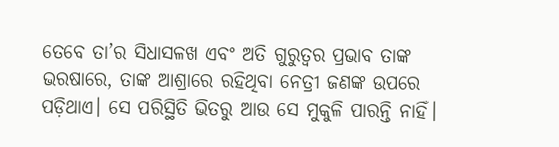ତେବେ ତା’ର ସିଧାସଳଖ ଏବଂ ଅତି ଗୁରୁତ୍ୱର ପ୍ରଭାବ ତାଙ୍କ ଭରଷାରେ, ତାଙ୍କ ଆଶ୍ରାରେ ରହିଥିବା ନେତ୍ରୀ ଜଣଙ୍କ ଉପରେ ପଡ଼ିଥାଏ। ସେ ପରିସ୍ଥିତି ଭିତରୁ ଆଉ ସେ ମୁକୁଳି ପାରନ୍ତି ନାହିଁ।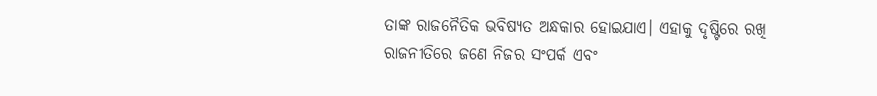ତାଙ୍କ ରାଜନୈତିକ ଭବିଷ୍ୟତ ଅନ୍ଧକାର ହୋଇଯାଏ। ଏହାକୁ ଦୃଷ୍ଟିରେ ରଖି ରାଜନୀତିରେ ଜଣେ ନିଜର ସଂପର୍କ ଏବଂ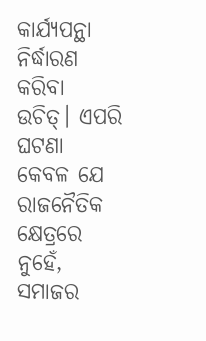କାର୍ଯ୍ୟପନ୍ଥା ନିର୍ଦ୍ଧାରଣ କରିବା ଉଚିତ୍। ଏପରି ଘଟଣା କେବଳ ଯେ ରାଜନୈତିକ କ୍ଷେତ୍ରରେ ନୁହେଁ, ସମାଜର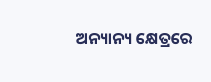ଅନ୍ୟାନ୍ୟ କ୍ଷେତ୍ରରେ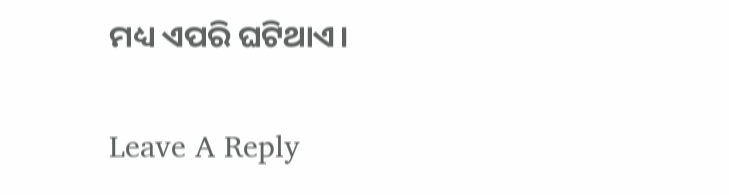ମଧ୍ୟ ଏପରି ଘଟିଥାଏ।

Leave A Reply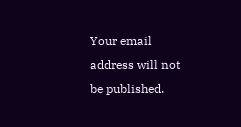Your email address will not be published.